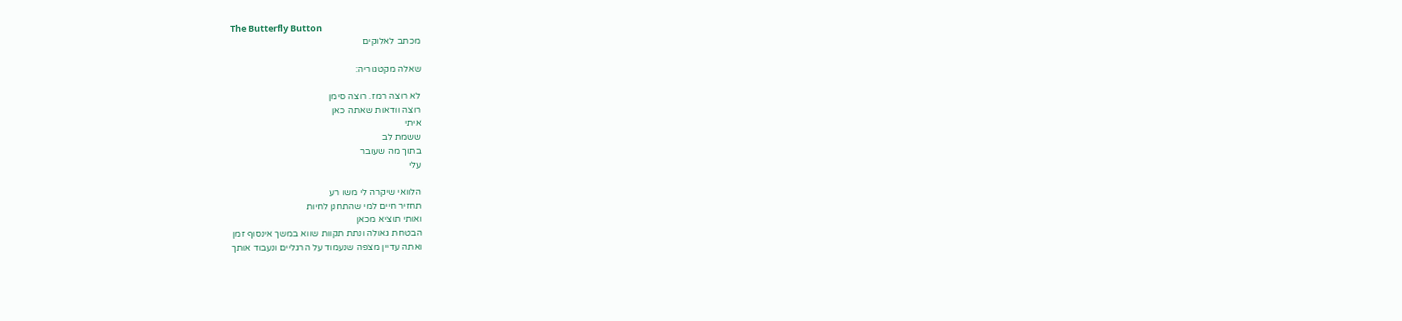The Butterfly Button
מכתב לאלוקים

שאלה מקטגוריה:

לא רוצה רמז. רוצה סימן
רוצה וודאות שאתה כאן
איתי
ששמת לב
בתוך מה שעובר
עלי

הלוואי שיקרה לי משו רע
תחזיר חיים למי שהתחנן לחיות
ואותי תוציא מכאן
הבטחת גאולה ונתת תקוות שווא במשך אינסוף זמן
ואתה עדיין מצפה שנעמוד על הרגליים ונעבוד אותך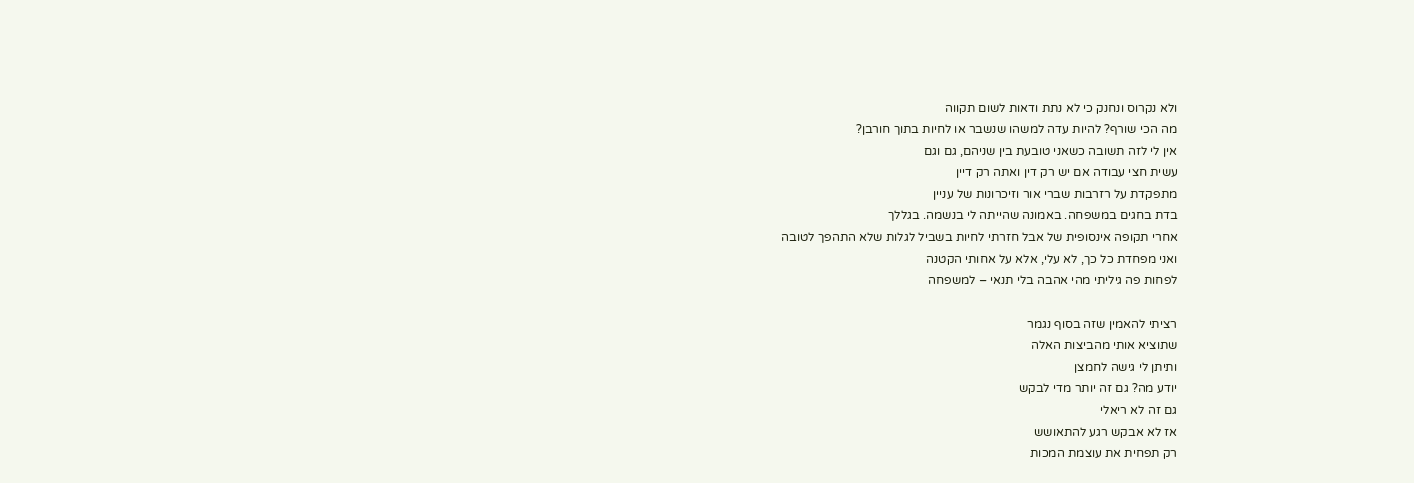ולא נקרוס ונחנק כי לא נתת ודאות לשום תקווה
מה הכי שורף? להיות עדה למשהו שנשבר או לחיות בתוך חורבן?
אין לי לזה תשובה כשאני טובעת בין שניהם, גם וגם
עשית חצי עבודה אם יש רק דין ואתה רק דיין
מתפקדת על רזרבות שברי אור וזיכרונות של עניין
בדת בחגים במשפחה. באמונה שהייתה לי בנשמה. בגללך
אחרי תקופה אינסופית של אבל חזרתי לחיות בשביל לגלות שלא התהפך לטובה
ואני מפחדת כל כך, לא עלי, אלא על אחותי הקטנה
לפחות פה גיליתי מהי אהבה בלי תנאי – למשפחה

רציתי להאמין שזה בסוף נגמר
שתוציא אותי מהביצות האלה
ותיתן לי גישה לחמצן
יודע מה? גם זה יותר מדי לבקש
גם זה לא ריאלי
אז לא אבקש רגע להתאושש
רק תפחית את עוצמת המכות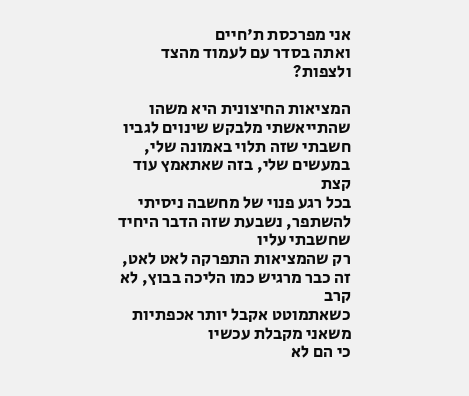אני מפרכסת ת'חיים
ואתה בסדר עם לעמוד מהצד ולצפות?

המציאות החיצונית היא משהו שהתייאשתי מלבקש שינוים לגביו
חשבתי שזה תלוי באמונה שלי, במעשים שלי, בזה שאתאמץ עוד קצת
בכל רגע פנוי של מחשבה ניסיתי להשתפר, נשבעת שזה הדבר היחיד שחשבתי עליו
רק שהמציאות התפרקה לאט לאט, זה כבר מרגיש כמו הליכה בבוץ, לא קרב
כשאתמוטט אקבל יותר אכפתיות משאני מקבלת עכשיו
כי הם לא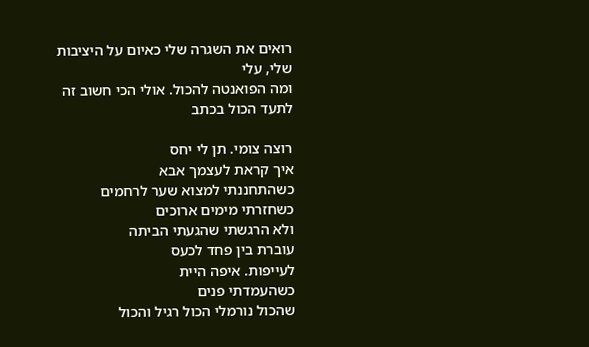רואים את השגרה שלי כאיום על היציבות שלי, עלי
ומה הפואנטה להכול. אולי הכי חשוב זה לתעד הכול בכתב

רוצה צומי. תן לי יחס
איך קראת לעצמך אבא
כשהתחננתי למצוא שער לרחמים
כשחזרתי מימים ארוכים
ולא הרגשתי שהגעתי הביתה
עוברת בין פחד לכעס
לעייפות. איפה היית
כשהעמדתי פנים
שהכול נורמלי הכול רגיל והכול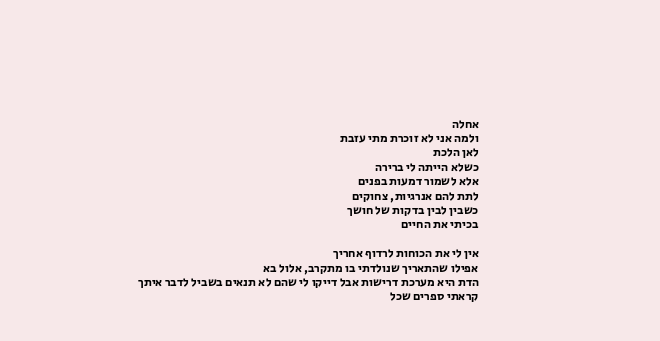אחלה
ולמה אני לא זוכרת מתי עזבת
לאן הלכת
כשלא הייתה לי ברירה
אלא לשמור דמעות בפנים
לתת להם אנרגיות, צחוקים
כשבין לבין בדקות של חושך
בכיתי את החיים

אין לי את הכוחות לרדוף אחריך
אפילו שהתאריך שנולדתי בו מתקרב, אלול בא
הדת היא מערכת דרישות אבל דייקו לי שהם לא תנאים בשביל לדבר איתך
קראתי ספרים שכל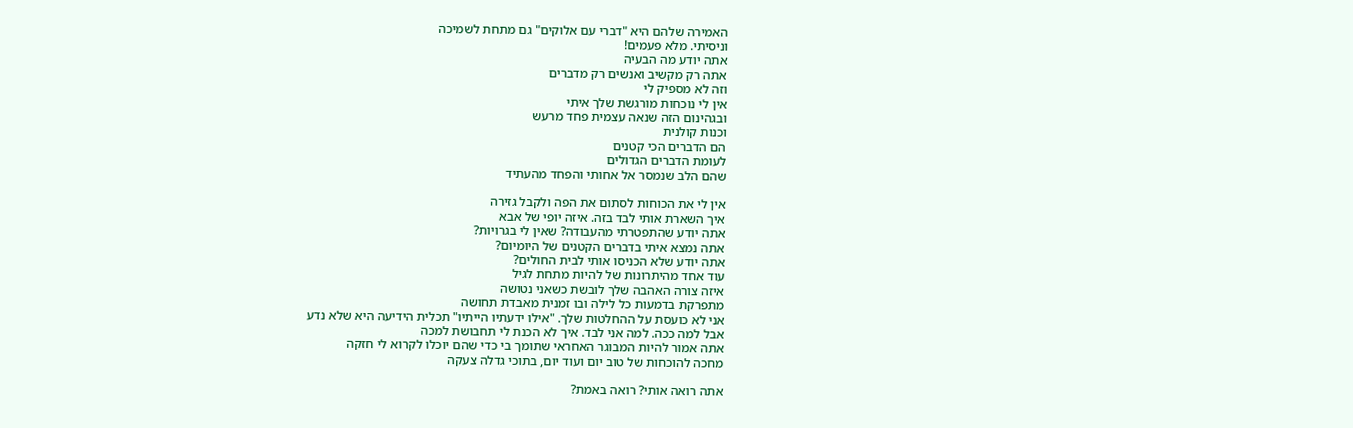האמירה שלהם היא "דברי עם אלוקים" גם מתחת לשמיכה
וניסיתי. מלא פעמים!
אתה יודע מה הבעיה
אתה רק מקשיב ואנשים רק מדברים
וזה לא מספיק לי
אין לי נוכחות מורגשת שלך איתי
ובגהינום הזה שנאה עצמית פחד מרעש
וכנות קולנית
הם הדברים הכי קטנים
לעומת הדברים הגדולים
שהם הלב שנמסר אל אחותי והפחד מהעתיד

אין לי את הכוחות לסתום את הפה ולקבל גזירה
איך השארת אותי לבד בזה. איזה יופי של אבא
אתה יודע שהתפטרתי מהעבודה? שאין לי בגרויות?
אתה נמצא איתי בדברים הקטנים של היומיום?
אתה יודע שלא הכניסו אותי לבית החולים?
עוד אחד מהיתרונות של להיות מתחת לגיל
איזה צורה האהבה שלך לובשת כשאני נטושה
מתפרקת בדמעות כל לילה ובו זמנית מאבדת תחושה
אני לא כועסת על ההחלטות שלך. "אילו ידעתיו הייתיו" תכלית הידיעה היא שלא נדע
אבל למה ככה. למה אני לבד. איך לא הכנת לי תחבושת למכה
אתה אמור להיות המבוגר האחראי שתומך בי כדי שהם יוכלו לקרוא לי חזקה
מחכה להוכחות של טוב יום ועוד יום, בתוכי גדלה צעקה

אתה רואה אותי? רואה באמת?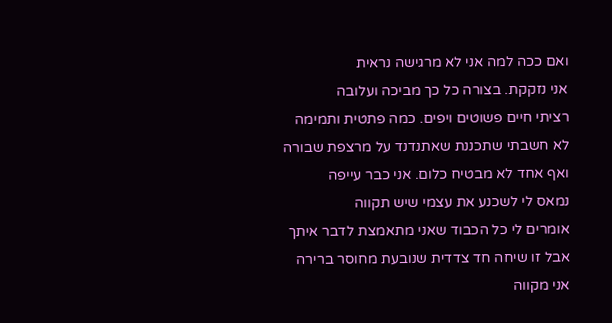ואם ככה למה אני לא מרגישה נראית
אני נזקקת. בצורה כל כך מביכה ועלובה
רציתי חיים פשוטים ויפים. כמה פתטית ותמימה
לא חשבתי שתכננת שאתנדנד על מרצפת שבורה
ואף אחד לא מבטיח כלום. אני כבר עייפה
נמאס לי לשכנע את עצמי שיש תקווה
אומרים לי כל הכבוד שאני מתאמצת לדבר איתך
אבל זו שיחה חד צדדית שנובעת מחוסר ברירה
אני מקווה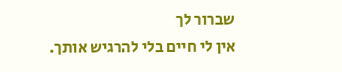שברור לך
אין לי חיים בלי להרגיש אותך.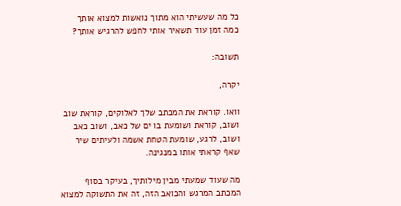כל מה שעשיתי הוא מתוך נואשות למצוא אותך
כמה זמן עוד תשאיר אותי לחפש להרגיש אותך?

תשובה:

יקרה,

וואו. קוראת את המכתב שלך לאלוקים, קוראת שוב ושוב, קוראת ושומעת בו ים של כאב, ושוב כאב ושוב, לרגע, שומעת הטחת אשמה ולעיתים שיר שאף קראתי אותו במנגינה.

מה שעוד שמעתי מבין מילותיך, בעיקר בסוף המכתב המרגש והכואב הזה, זה את התשוקה למצוא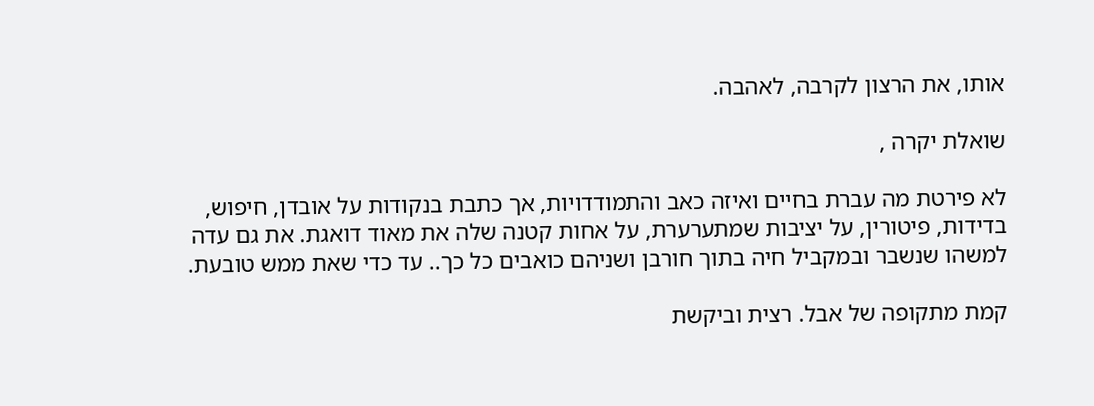אותו, את הרצון לקרבה, לאהבה.

שואלת יקרה ,

לא פירטת מה עברת בחיים ואיזה כאב והתמודדויות, אך כתבת בנקודות על אובדן, חיפוש, בדידות, פיטורין, על יציבות שמתערערת, על אחות קטנה שלה את מאוד דואגת. את גם עדה למשהו שנשבר ובמקביל חיה בתוך חורבן ושניהם כואבים כל כך.. עד כדי שאת ממש טובעת.

קמת מתקופה של אבל. רצית וביקשת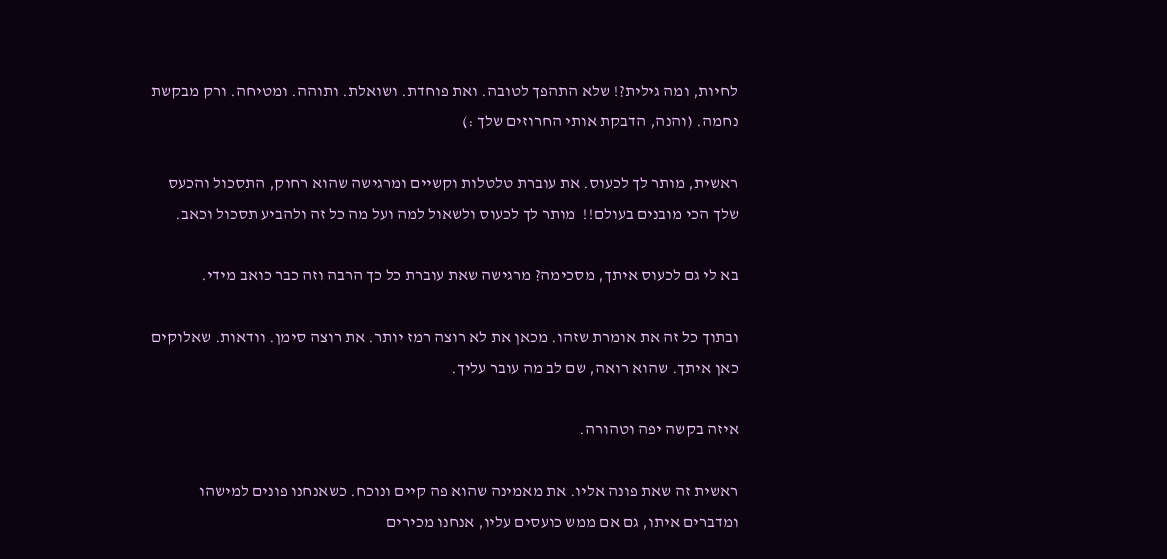לחיות, ומה גילית?! שלא התהפך לטובה. ואת פוחדת. ושואלת. ותוהה. ומטיחה. ורק מבקשת נחמה. (והנה, הדבקת אותי החרוזים שלך :)

ראשית, מותר לך לכעוס. את עוברת טלטלות וקשיים ומרגישה שהוא רחוק, התסכול והכעס שלך הכי מובנים בעולם!!  מותר לך לכעוס ולשאול למה ועל מה כל זה ולהביע תסכול וכאב.

בא לי גם לכעוס איתך, מסכימה? מרגישה שאת עוברת כל כך הרבה וזה כבר כואב מידי.

ובתוך כל זה את אומרת שזהו. מכאן את לא רוצה רמז יותר. את רוצה סימן. וודאות. שאלוקים כאן איתך. שהוא רואה, שם לב מה עובר עליך.

איזה בקשה יפה וטהורה.

ראשית זה שאת פונה אליו. את מאמינה שהוא פה קיים ונוכח. כשאנחנו פונים למישהו ומדברים איתו, גם אם ממש כועסים עליו, אנחנו מכירים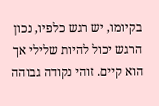בקיומו, יש רגש כלפיו, נכון הרגש יכול להיות שלילי אך הוא קיים. זוהי נקודה גבוהה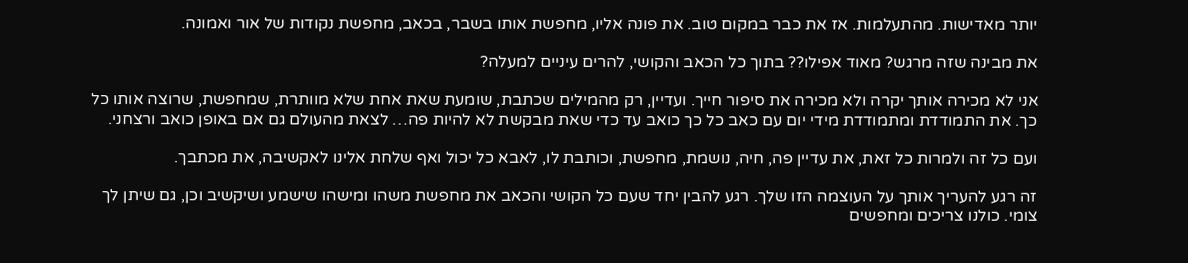יותר מאדישות. מהתעלמות. אז את כבר במקום טוב. את פונה אליו, מחפשת אותו בשבר, בכאב, מחפשת נקודות של אור ואמונה.

את מבינה שזה מרגש? מאוד אפילו?? בתוך כל הכאב והקושי, להרים עיניים למעלה?

אני לא מכירה אותך יקרה ולא מכירה את סיפור חייך. ועדיין, רק מהמילים שכתבת, שומעת שאת אחת שלא מוותרת, שמחפשת, שרוצה אותו כל כך. את התמודדת ומתמודדת מידי יום עם כאב כל כך כואב עד כדי שאת מבקשת לא להיות פה… לצאת מהעולם גם אם באופן כואב ורצחני.

ועם כל זה ולמרות כל זאת, את עדיין פה, חיה, נושמת, מחפשת, וכותבת לו, לאבא כל יכול ואף שלחת אלינו לאקשיבה, את מכתבך.

זה רגע להעריך אותך על העוצמה הזו שלך. רגע להבין יחד שעם כל הקושי והכאב את מחפשת משהו ומישהו שישמע ושיקשיב וכן, גם שיתן לך צומי. כולנו צריכים ומחפשים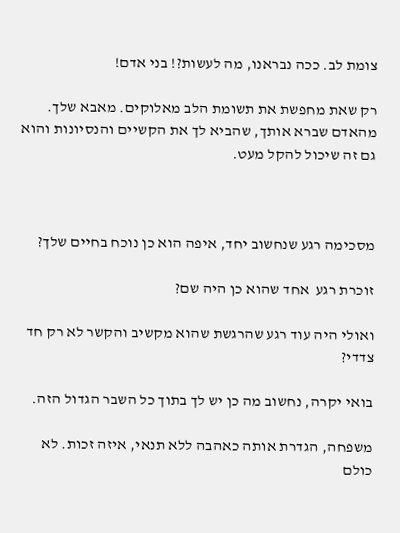צומת לב. ככה נבראנו, מה לעשות?! בני אדם!

רק שאת מחפשת את תשומת הלב מאלוקים. מאבא שלך. מהאדם שברא אותך, שהביא לך את הקשיים והנסיונות והוא גם זה שיכול להקל מעט.



מסכימה רגע שנחשוב יחד, איפה הוא כן נוכח בחיים שלך?

זוכרת רגע  אחד שהוא כן היה שם?

ואולי היה עוד רגע שהרגשת שהוא מקשיב והקשר לא רק חד צדדי?

בואי יקרה, נחשוב מה כן יש לך בתוך כל השבר הגדול הזה.

משפחה, הגדרת אותה כאהבה ללא תנאי, איזה זכות. לא כולם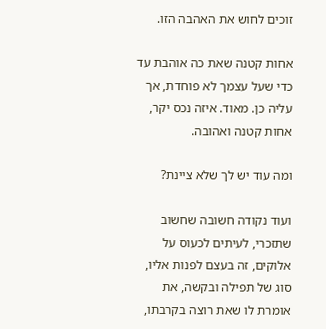זוכים לחוש את האהבה הזו.

אחות קטנה שאת כה אוהבת עד כדי שעל עצמך לא פוחדת, אך עליה כן. מאוד. איזה נכס יקר, אחות קטנה ואהובה.

ומה עוד יש לך שלא ציינת?

ועוד נקודה חשובה שחשוב שתזכרי, לעיתים לכעוס על אלוקים, זה בעצם לפנות אליו, סוג של תפילה ובקשה, את אומרת לו שאת רוצה בקרבתו,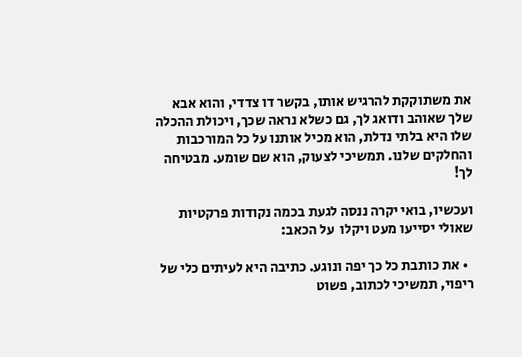את משתוקקת להרגיש אותו, בקשר דו צדדי, והוא אבא שלך שאוהב ודואג לך, גם כשלא נראה שכך, ויכולת ההכלה שלו היא בלתי נדלת, הוא מכיל אותנו על כל המורכבות והחלקים שלנו. תמשיכי לצעוק, הוא שם שומע. מבטיחה לך!

ועכשיו, בואי יקרה ננסה לגעת בכמה נקודות פרקטיות שאולי יסייעו מעט ויקלו  על הכאב:

  • את כותבת כל כך יפה ונוגע. כתיבה היא לעיתים כלי של ריפוי, תמשיכי לכתוב, פשוט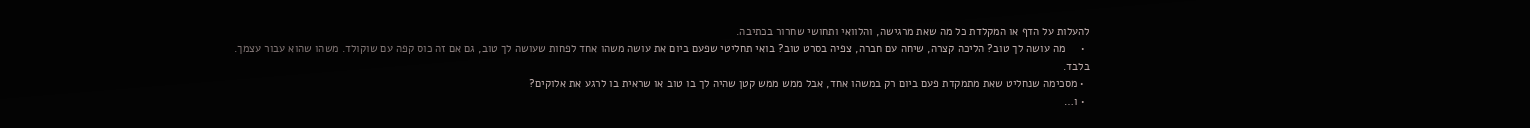להעלות על הדף או המקלדת כל מה שאת מרגישה, והלוואי ותחושי שחרור בכתיבה.
  •     מה עושה לך טוב? הליכה קצרה, שיחה עם חברה, צפיה בסרט טוב? בואי תחליטי שפעם ביום את עושה משהו אחד לפחות שעושה לך טוב, גם אם זה כוס קפה עם שוקולד. משהו שהוא עבור עצמך. בלבד.
  • מסכימה שנחליט שאת מתמקדת פעם ביום רק במשהו אחד, אבל ממש ממש קטן שהיה לך בו טוב או שראית בו לרגע את אלוקים?
  • ו…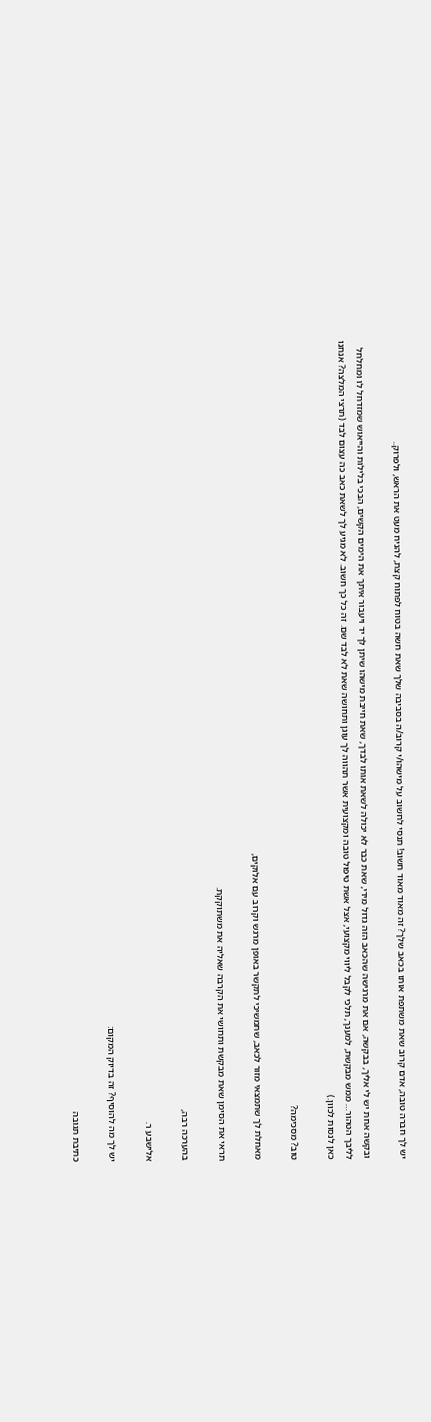יש לך חברה טובה, אדם קרוב שאת משתפת אותו בכאב שלך? זה מאוד מאוד חשוב! תנסי לחשוב על מישהו/י קרוב/ה בסביבה שלך שאת חשה בטוח לפתוח קצת, להניח מעט את הראש, ולפרוק..

ובקשה אחת יש לי אליך, בבקשה, אם את מרגישה שהכאב הזה גדול מידי, שאת כבר לא יכולה לשאת אותו לבדך, שאת חייבת מישהו שיתן לך יד ויעבור איתך את הימים הקשים, הבכי בלילות והייאוש שמזדחל לו ומחלחל לליבך הטהור… ממש מבקשת, למענך, תלכי לקבל ליווי מקצועי, אצל אשת טיפול טובה ומקצועית אשר תהווה לך עוגן ותחושה שאת לא לבד שם. זה כל כך חשוב. לא מגיע לך לשאת כאב כה עצום לבד (תרצי המלצה? אנחנו כאן לנסות לכוון.)

טוב? מסכימה?

מאחלת לך שתמצאי מזור לכאב, שתמשיכי לתקשר באופן מרגש וקרוב עם אלוקים,

תראי את הסימן שאת מבקשת ותחושי את הקרבה שאליה את משתוקקת.

בהערכה רבה,

אלישבע ר.

יש לך מה להוסיף? זה בדיוק המקום:

כתיבת תגובה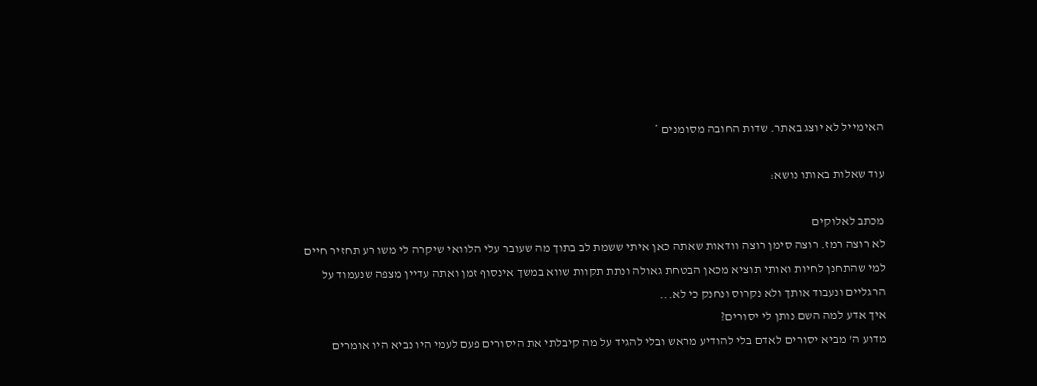האימייל לא יוצג באתר. שדות החובה מסומנים *

עוד שאלות באותו נושא:

מכתב לאלוקים
לא רוצה רמז. רוצה סימן רוצה וודאות שאתה כאן איתי ששמת לב בתוך מה שעובר עלי הלוואי שיקרה לי משו רע תחזיר חיים למי שהתחנן לחיות ואותי תוציא מכאן הבטחת גאולה ונתת תקוות שווא במשך אינסוף זמן ואתה עדיין מצפה שנעמוד על הרגליים ונעבוד אותך ולא נקרוס ונחנק כי לא...
איך אדע למה השם נותן לי יסורים?
מדוע ה' מביא יסורים לאדם בלי להודיע מראש ובלי להגיד על מה קיבלתי את היסורים פעם לעמי היו נביא היו אומרים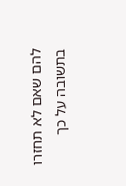להם שאם לא תחזרו בתשובה על כך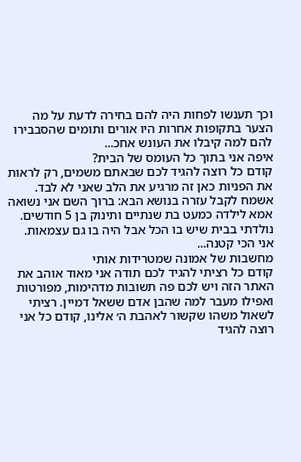וכך תענשו לפחות היה להם בחירה לדעת על מה הצער בתקופות אחרות היו אורים ותומים שהסבבירו להם למה קיבלו את העונש אחכ...
איפה אני בתוך כל העומס של הבית?
קודם כל רוצה להגיד לכם שבאתם משמים, רק לראות את הפניות כאן זה מרגיע את הלב שאני לא לבד. אשמח לקבל עזרה בנושא הבא: ברוך השם אני נשואה אמא לילדה כמעט בת שנתיים ותינוק בן 5 חודשים. נולדתי בבית שיש בו הכל אבל היה בו גם עצמאות. אני הכי קטנה...
מחשבות של אמונה שמטרידות אותי
קודם כל רציתי להגיד לכם תודה אני מאוד אוהב את האתר הזה ויש לכם פה תשובות מדהימות, מפורטות ואפילו מעבר למה שהבן אדם ששאל דמיין. רציתי לשאול משהו שקשור לאהבת ה׳ אלינו, קודם כל אני רוצה להגיד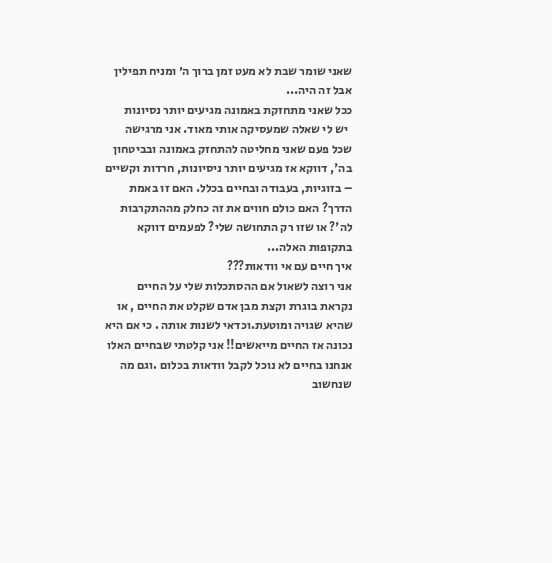שאני שומר שבת לא מעט זמן ברוך ה׳ ומניח תפילין אבל זה היה...
ככל שאני מתחזקת באמונה מגיעים יותר נסיונות
  יש לי שאלה שמעסיקה אותי מאוד. אני מרגישה שכל פעם שאני מחליטה להתחזק באמונה ובביטחון בה', דווקא אז מגיעים יותר ניסיונות, חרדות וקשיים – בזוגיות, בעבודה ובחיים בכלל. האם זו באמת הדרך? האם כולם חווים את זה כחלק מההתקרבות לה'? או שזו רק התחושה שלי? לפעמים דווקא בתקופות האלה...
איך חיים עם אי וודאות???
אני רוצה לשאול אם ההסתכלות שלי על החיים נקראת בוגרת וקצת מבן אדם שקלט את החיים , או שהיא שגויה ומוטעת.וכדאי לשנות אותה . כי אם היא נכונה אז החיים מייאשים!! אני קלטתי שבחיים האלו אנחנו בחיים לא נוכל לקבל וודאות בכלום .וגם מה שנחשוב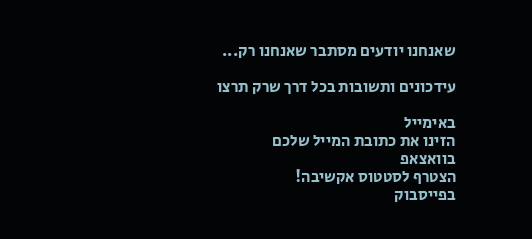שאנחנו יודעים מסתבר שאנחנו רק...

עידכונים ותשובות בכל דרך שרק תרצו

באימייל
הזינו את כתובת המייל שלכם
בוואצאפ
הצטרף לסטטוס אקשיבה!
בפייסבוק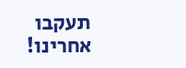תעקבו אחרינו!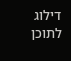דילוג לתוכן